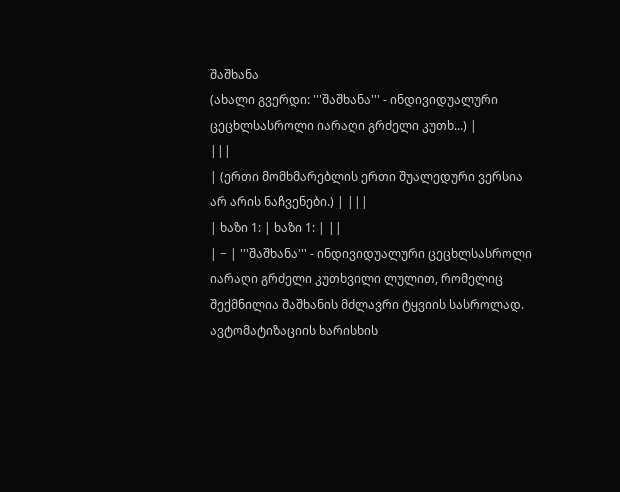შაშხანა
(ახალი გვერდი: '''შაშხანა''' - ინდივიდუალური ცეცხლსასროლი იარაღი გრძელი კუთხ...) |
|||
| (ერთი მომხმარებლის ერთი შუალედური ვერსია არ არის ნაჩვენები.) | |||
| ხაზი 1: | ხაზი 1: | ||
| − | '''შაშხანა''' - ინდივიდუალური ცეცხლსასროლი იარაღი გრძელი კუთხვილი ლულით, რომელიც შექმნილია შაშხანის მძლავრი ტყვიის სასროლად. ავტომატიზაციის ხარისხის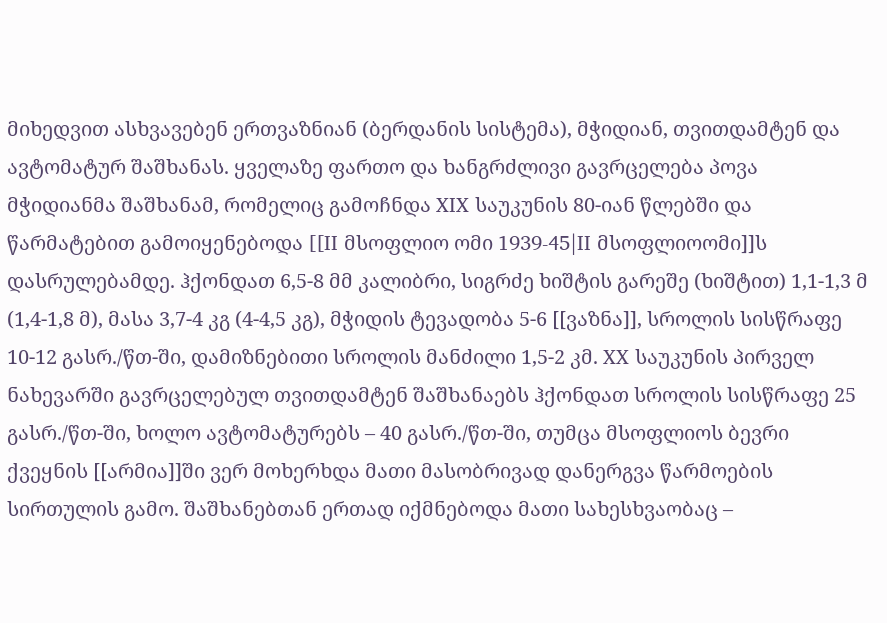მიხედვით ასხვავებენ ერთვაზნიან (ბერდანის სისტემა), მჭიდიან, თვითდამტენ და ავტომატურ შაშხანას. ყველაზე ფართო და ხანგრძლივი გავრცელება პოვა მჭიდიანმა შაშხანამ, რომელიც გამოჩნდა XIX საუკუნის 80-იან წლებში და წარმატებით გამოიყენებოდა [[II მსოფლიო ომი 1939-45|II მსოფლიოომი]]ს დასრულებამდე. ჰქონდათ 6,5-8 მმ კალიბრი, სიგრძე ხიშტის გარეშე (ხიშტით) 1,1-1,3 მ (1,4-1,8 მ), მასა 3,7-4 კგ (4-4,5 კგ), მჭიდის ტევადობა 5-6 [[ვაზნა]], სროლის სისწრაფე 10-12 გასრ./წთ-ში, დამიზნებითი სროლის მანძილი 1,5-2 კმ. XX საუკუნის პირველ ნახევარში გავრცელებულ თვითდამტენ შაშხანაებს ჰქონდათ სროლის სისწრაფე 25 გასრ./წთ-ში, ხოლო ავტომატურებს – 40 გასრ./წთ-ში, თუმცა მსოფლიოს ბევრი ქვეყნის [[არმია]]ში ვერ მოხერხდა მათი მასობრივად დანერგვა წარმოების სირთულის გამო. შაშხანებთან ერთად იქმნებოდა მათი სახესხვაობაც –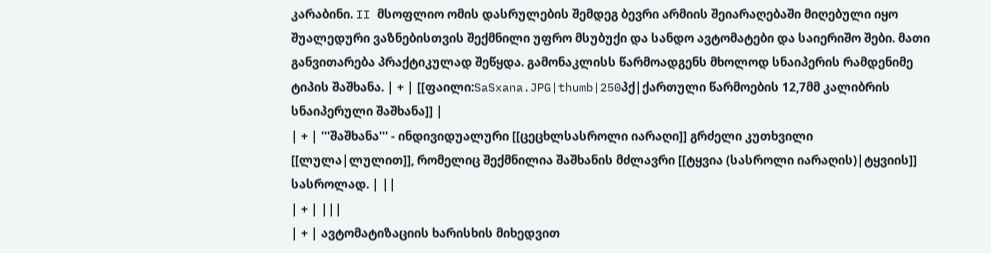კარაბინი. II მსოფლიო ომის დასრულების შემდეგ ბევრი არმიის შეიარაღებაში მიღებული იყო შუალედური ვაზნებისთვის შექმნილი უფრო მსუბუქი და სანდო ავტომატები და საიერიშო შები. მათი განვითარება პრაქტიკულად შეწყდა. გამონაკლისს წარმოადგენს მხოლოდ სნაიპერის რამდენიმე ტიპის შაშხანა. | + | [[ფაილი:SaSxana.JPG|thumb|250პქ|ქართული წარმოების 12,7მმ კალიბრის სნაიპერული შაშხანა]] |
| + | '''შაშხანა''' - ინდივიდუალური [[ცეცხლსასროლი იარაღი]] გრძელი კუთხვილი [[ლულა|ლულით]], რომელიც შექმნილია შაშხანის მძლავრი [[ტყვია (სასროლი იარაღის)|ტყვიის]] სასროლად. | ||
| + | |||
| + | ავტომატიზაციის ხარისხის მიხედვით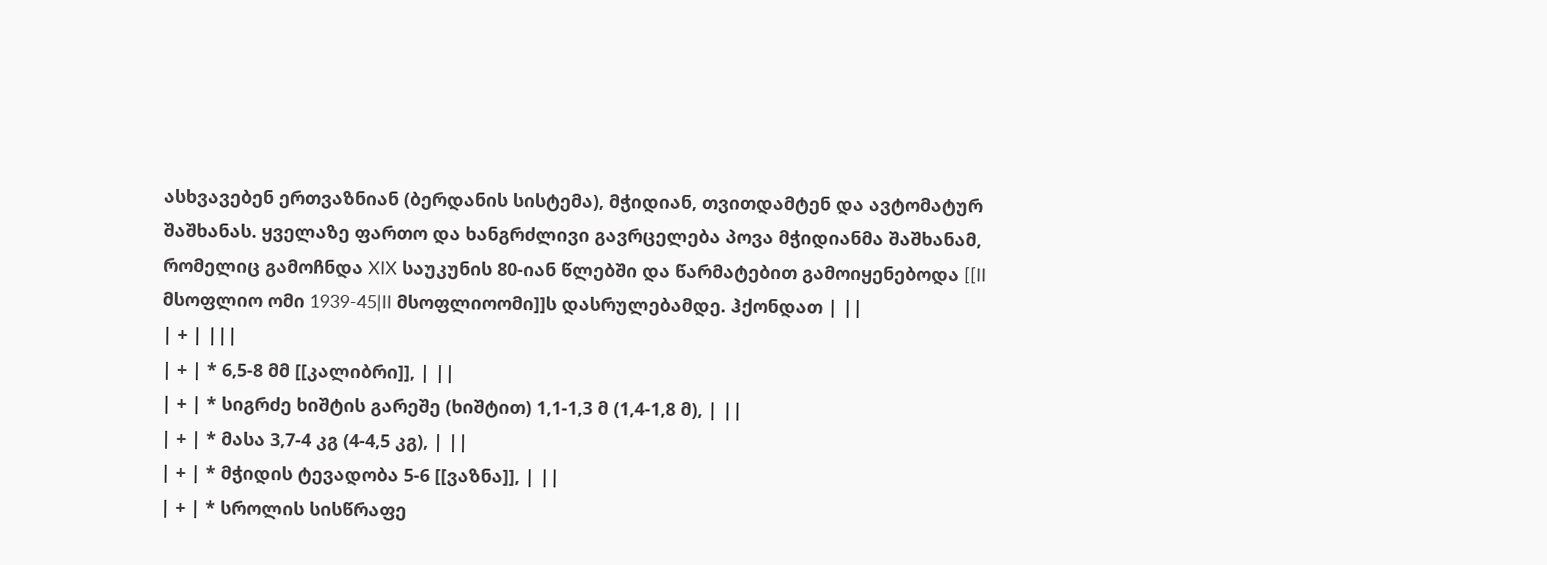ასხვავებენ ერთვაზნიან (ბერდანის სისტემა), მჭიდიან, თვითდამტენ და ავტომატურ შაშხანას. ყველაზე ფართო და ხანგრძლივი გავრცელება პოვა მჭიდიანმა შაშხანამ, რომელიც გამოჩნდა XIX საუკუნის 80-იან წლებში და წარმატებით გამოიყენებოდა [[II მსოფლიო ომი 1939-45|II მსოფლიოომი]]ს დასრულებამდე. ჰქონდათ | ||
| + | |||
| + | * 6,5-8 მმ [[კალიბრი]], | ||
| + | * სიგრძე ხიშტის გარეშე (ხიშტით) 1,1-1,3 მ (1,4-1,8 მ), | ||
| + | * მასა 3,7-4 კგ (4-4,5 კგ), | ||
| + | * მჭიდის ტევადობა 5-6 [[ვაზნა]], | ||
| + | * სროლის სისწრაფე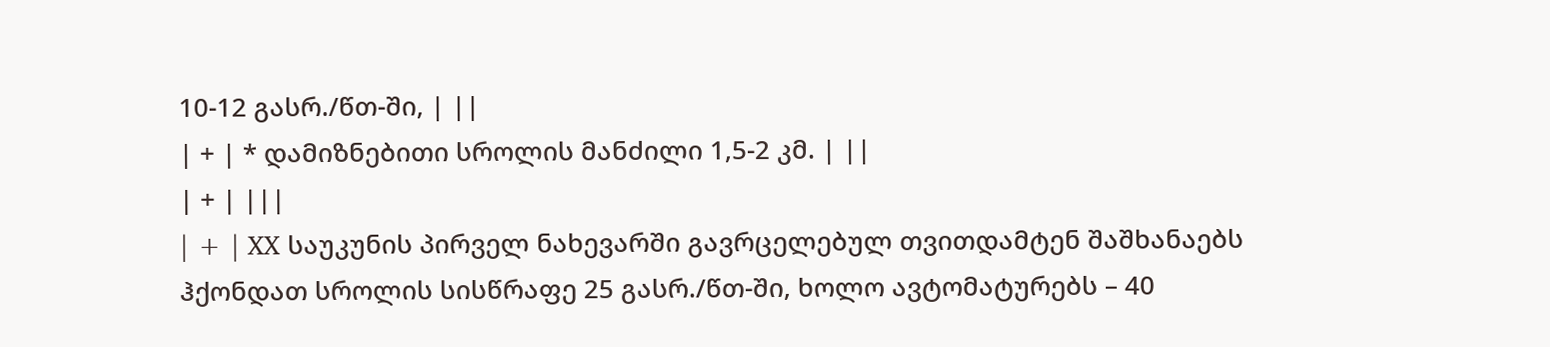10-12 გასრ./წთ-ში, | ||
| + | * დამიზნებითი სროლის მანძილი 1,5-2 კმ. | ||
| + | |||
| + | XX საუკუნის პირველ ნახევარში გავრცელებულ თვითდამტენ შაშხანაებს ჰქონდათ სროლის სისწრაფე 25 გასრ./წთ-ში, ხოლო ავტომატურებს – 40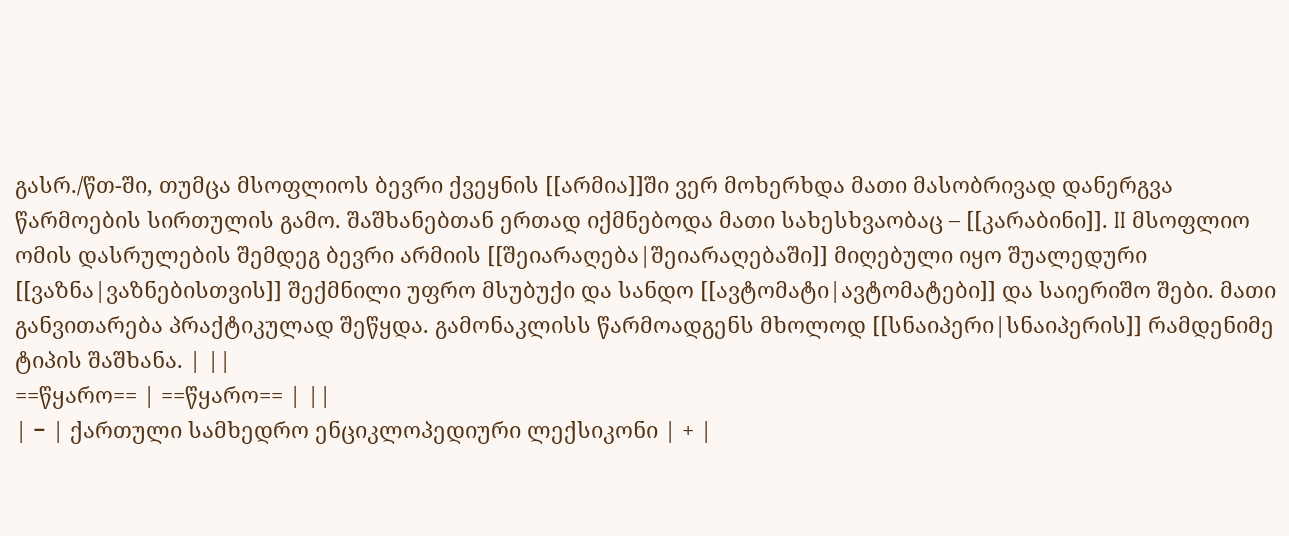გასრ./წთ-ში, თუმცა მსოფლიოს ბევრი ქვეყნის [[არმია]]ში ვერ მოხერხდა მათი მასობრივად დანერგვა წარმოების სირთულის გამო. შაშხანებთან ერთად იქმნებოდა მათი სახესხვაობაც – [[კარაბინი]]. II მსოფლიო ომის დასრულების შემდეგ ბევრი არმიის [[შეიარაღება|შეიარაღებაში]] მიღებული იყო შუალედური [[ვაზნა|ვაზნებისთვის]] შექმნილი უფრო მსუბუქი და სანდო [[ავტომატი|ავტომატები]] და საიერიშო შები. მათი განვითარება პრაქტიკულად შეწყდა. გამონაკლისს წარმოადგენს მხოლოდ [[სნაიპერი|სნაიპერის]] რამდენიმე ტიპის შაშხანა. | ||
==წყარო== | ==წყარო== | ||
| − | ქართული სამხედრო ენციკლოპედიური ლექსიკონი | + |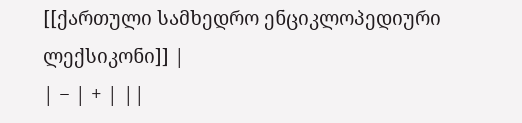[[ქართული სამხედრო ენციკლოპედიური ლექსიკონი]] |
| − | + | ||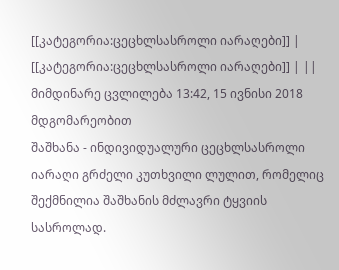[[კატეგორია:ცეცხლსასროლი იარაღები]] | [[კატეგორია:ცეცხლსასროლი იარაღები]] | ||
მიმდინარე ცვლილება 13:42, 15 ივნისი 2018 მდგომარეობით
შაშხანა - ინდივიდუალური ცეცხლსასროლი იარაღი გრძელი კუთხვილი ლულით, რომელიც შექმნილია შაშხანის მძლავრი ტყვიის სასროლად.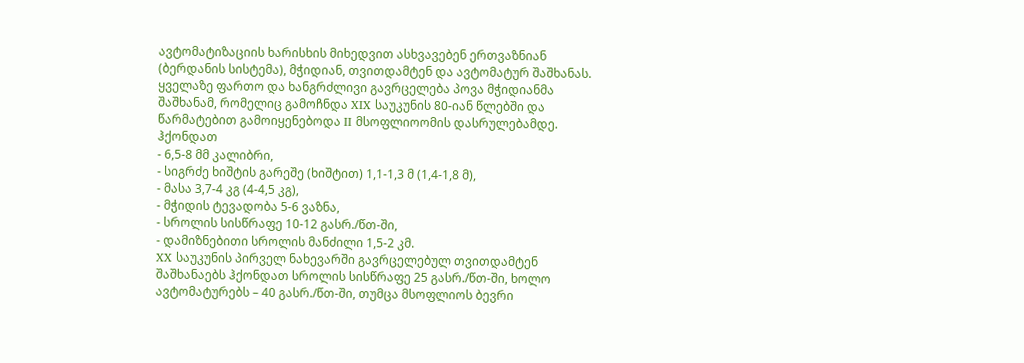ავტომატიზაციის ხარისხის მიხედვით ასხვავებენ ერთვაზნიან (ბერდანის სისტემა), მჭიდიან, თვითდამტენ და ავტომატურ შაშხანას. ყველაზე ფართო და ხანგრძლივი გავრცელება პოვა მჭიდიანმა შაშხანამ, რომელიც გამოჩნდა XIX საუკუნის 80-იან წლებში და წარმატებით გამოიყენებოდა II მსოფლიოომის დასრულებამდე. ჰქონდათ
- 6,5-8 მმ კალიბრი,
- სიგრძე ხიშტის გარეშე (ხიშტით) 1,1-1,3 მ (1,4-1,8 მ),
- მასა 3,7-4 კგ (4-4,5 კგ),
- მჭიდის ტევადობა 5-6 ვაზნა,
- სროლის სისწრაფე 10-12 გასრ./წთ-ში,
- დამიზნებითი სროლის მანძილი 1,5-2 კმ.
XX საუკუნის პირველ ნახევარში გავრცელებულ თვითდამტენ შაშხანაებს ჰქონდათ სროლის სისწრაფე 25 გასრ./წთ-ში, ხოლო ავტომატურებს – 40 გასრ./წთ-ში, თუმცა მსოფლიოს ბევრი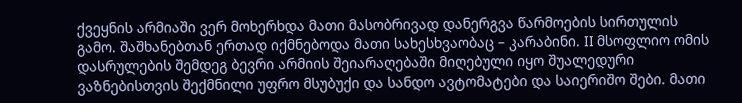ქვეყნის არმიაში ვერ მოხერხდა მათი მასობრივად დანერგვა წარმოების სირთულის გამო. შაშხანებთან ერთად იქმნებოდა მათი სახესხვაობაც – კარაბინი. II მსოფლიო ომის დასრულების შემდეგ ბევრი არმიის შეიარაღებაში მიღებული იყო შუალედური ვაზნებისთვის შექმნილი უფრო მსუბუქი და სანდო ავტომატები და საიერიშო შები. მათი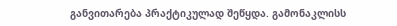განვითარება პრაქტიკულად შეწყდა. გამონაკლისს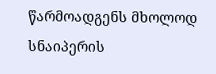წარმოადგენს მხოლოდ სნაიპერის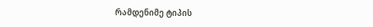რამდენიმე ტიპის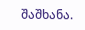შაშხანა.